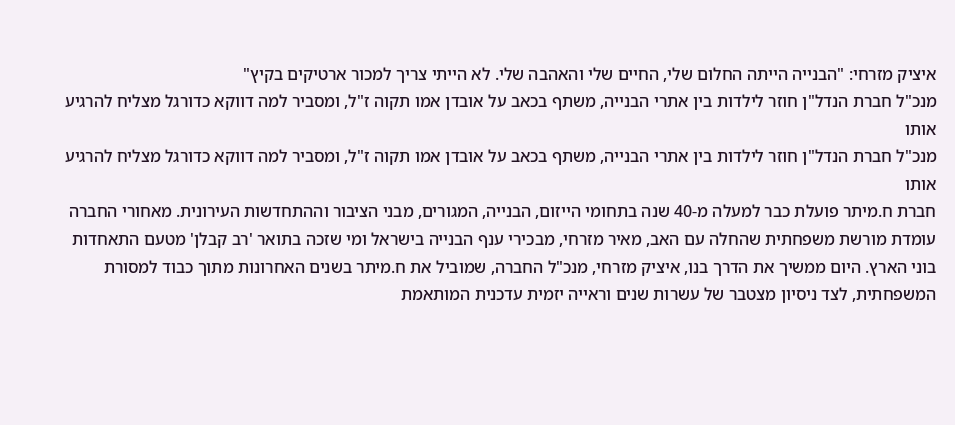איציק מזרחי: "הבנייה הייתה החלום שלי, החיים שלי והאהבה שלי. לא הייתי צריך למכור ארטיקים בקיץ"
מנכ"ל חברת הנדל"ן חוזר לילדות בין אתרי הבנייה, משתף בכאב על אובדן אמו תקוה ז"ל, ומסביר למה דווקא כדורגל מצליח להרגיע אותו
מנכ"ל חברת הנדל"ן חוזר לילדות בין אתרי הבנייה, משתף בכאב על אובדן אמו תקוה ז"ל, ומסביר למה דווקא כדורגל מצליח להרגיע אותו
חברת ח.מיתר פועלת כבר למעלה מ-40 שנה בתחומי הייזום, הבנייה, המגורים, מבני הציבור וההתחדשות העירונית. מאחורי החברה עומדת מורשת משפחתית שהחלה עם האב, מאיר מזרחי, מבכירי ענף הבנייה בישראל ומי שזכה בתואר 'רב קבלן' מטעם התאחדות בוני הארץ. היום ממשיך את הדרך בנו, איציק מזרחי, מנכ"ל החברה, שמוביל את ח.מיתר בשנים האחרונות מתוך כבוד למסורת המשפחתית, לצד ניסיון מצטבר של עשרות שנים וראייה יזמית עדכנית המותאמת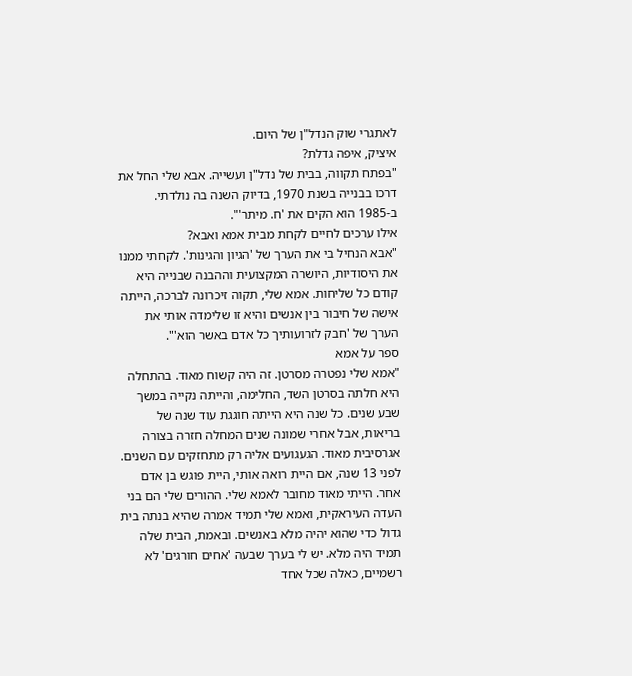לאתגרי שוק הנדל"ן של היום.
איציק, איפה גדלת?
"בפתח תקווה, בבית של נדל"ן ועשייה. אבא שלי החל את דרכו בבנייה בשנת 1970, בדיוק השנה בה נולדתי. ב-1985 הוא הקים את 'ח. מיתר'".
אילו ערכים לחיים לקחת מבית אמא ואבא?
"אבא הנחיל בי את הערך של 'הגיון והגינות'. לקחתי ממנו את היסודיות, היושרה המקצועית וההבנה שבנייה היא קודם כל שליחות. אמא שלי, תקוה זיכרונה לברכה, הייתה אישה של חיבור בין אנשים והיא זו שלימדה אותי את הערך של 'חבק לזרועותיך כל אדם באשר הוא'".
ספר על אמא
"אמא שלי נפטרה מסרטן. זה היה קשוח מאוד. בהתחלה היא חלתה בסרטן השד, החלימה, והייתה נקייה במשך שבע שנים. כל שנה היא הייתה חוגגת עוד שנה של בריאות, אבל אחרי שמונה שנים המחלה חזרה בצורה אגרסיבית מאוד. הגעגועים אליה רק מתחזקים עם השנים. לפני 13 שנה, אם היית רואה אותי, היית פוגש בן אדם אחר. הייתי מאוד מחובר לאמא שלי. ההורים שלי הם בני העדה העיראקית, ואמא שלי תמיד אמרה שהיא בנתה בית גדול כדי שהוא יהיה מלא באנשים. ובאמת, הבית שלה תמיד היה מלא. יש לי בערך שבעה 'אחים חורגים' לא רשמיים, כאלה שכל אחד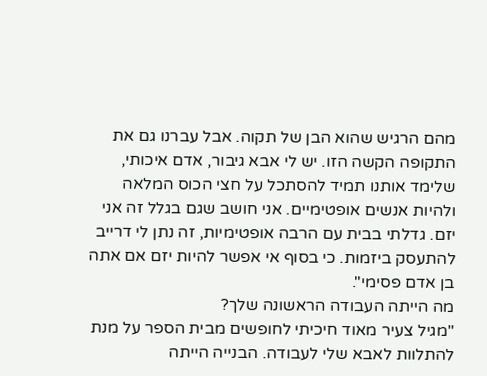מהם הרגיש שהוא הבן של תקוה. אבל עברנו גם את התקופה הקשה הזו. יש לי אבא גיבור, אדם איכותי, שלימד אותנו תמיד להסתכל על חצי הכוס המלאה ולהיות אנשים אופטימיים. אני חושב שגם בגלל זה אני יזם. גדלתי בבית עם הרבה אופטימיות, זה נתן לי דרייב להתעסק ביזמות. כי בסוף אי אפשר להיות יזם אם אתה בן אדם פסימי".
מה הייתה העבודה הראשונה שלך?
"מגיל צעיר מאוד חיכיתי לחופשים מבית הספר על מנת להתלוות לאבא שלי לעבודה. הבנייה הייתה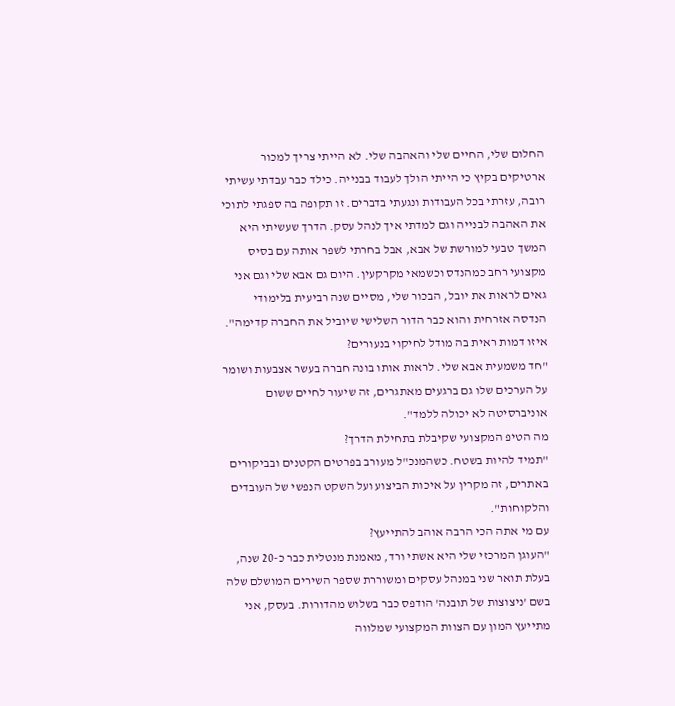החלום שלי, החיים שלי והאהבה שלי. לא הייתי צריך למכור ארטיקים בקיץ כי הייתי הולך לעבוד בבנייה. כילד כבר עבדתי עשיתי רובה, עזרתי בכל העבודות ונגעתי בדברים. זו תקופה בה ספגתי לתוכי את האהבה לבנייה וגם למדתי איך לנהל עסק. הדרך שעשיתי היא המשך טבעי למורשת של אבא, אבל בחרתי לשפר אותה עם בסיס מקצועי רחב כמהנדס וכשמאי מקרקעין. היום גם אבא שלי וגם אני גאים לראות את יובל, הבכור שלי, מסיים שנה רביעית בלימודי הנדסה אזרחית והוא כבר הדור השלישי שיוביל את החברה קדימה".
איזו דמות ראית בה מודל לחיקוי בנעורים?
"חד משמעית אבא שלי. לראות אותו בונה חברה בעשר אצבעות ושומר על הערכים שלו גם ברגעים מאתגרים, זה שיעור לחיים ששום אוניברסיטה לא יכולה ללמד".
מה הטיפ המקצועי שקיבלת בתחילת הדרך?
"תמיד להיות בשטח. כשהמנכ"ל מעורב בפרטים הקטנים ובביקורים באתרים, זה מקרין על איכות הביצוע ועל השקט הנפשי של העובדים והלקוחות".
עם מי אתה הכי הרבה אוהב להתייעץ?
"העוגן המרכזי שלי היא אשתי ורד, מאמנת מנטלית כבר כ-20 שנה, בעלת תואר שני במנהל עסקים ומשוררת שספר השירים המושלם שלה בשם 'ניצוצות של תובנה' הודפס כבר בשלוש מהדורות. בעסק, אני מתייעץ המון עם הצוות המקצועי שמלווה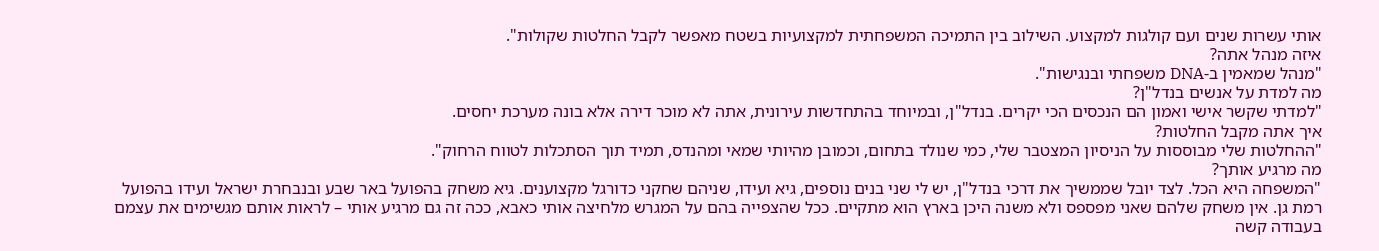אותי עשרות שנים ועם קולגות למקצוע. השילוב בין התמיכה המשפחתית למקצועיות בשטח מאפשר לקבל החלטות שקולות".
איזה מנהל אתה?
"מנהל שמאמין ב-DNA משפחתי ובנגישות".
מה למדת על אנשים בנדל"ן?
"למדתי שקשר אישי ואמון הם הנכסים הכי יקרים. בנדל"ן, ובמיוחד בהתחדשות עירונית, אתה לא מוכר דירה אלא בונה מערכת יחסים.
איך אתה מקבל החלטות?
"ההחלטות שלי מבוססות על הניסיון המצטבר שלי, כמי שנולד בתחום, וכמובן מהיותי שמאי ומהנדס, תמיד תוך הסתכלות לטווח הרחוק".
מה מרגיע אותך?
"המשפחה היא הכל. לצד יובל שממשיך את דרכי בנדל"ן, יש לי שני בנים נוספים, גיא ועידו, שניהם שחקני כדורגל מקצוענים. גיא משחק בהפועל באר שבע ובנבחרת ישראל ועידו בהפועל רמת גן. אין משחק שלהם שאני מפספס ולא משנה היכן בארץ הוא מתקיים. ככל שהצפייה בהם על המגרש מלחיצה אותי כאבא, ככה זה גם מרגיע אותי – לראות אותם מגשימים את עצמם בעבודה קשה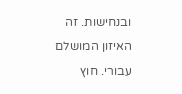ובנחישות. זה האיזון המושלם עבורי. חוץ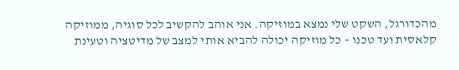מהכדורגל, השקט שלי נמצא במוזיקה. אני אוהב להקשיב לכל סוגיה, ממוזיקה קלאסית ועד טכנו – כל מוזיקה יכולה להביא אותי למצב של מדיטציה וטעינת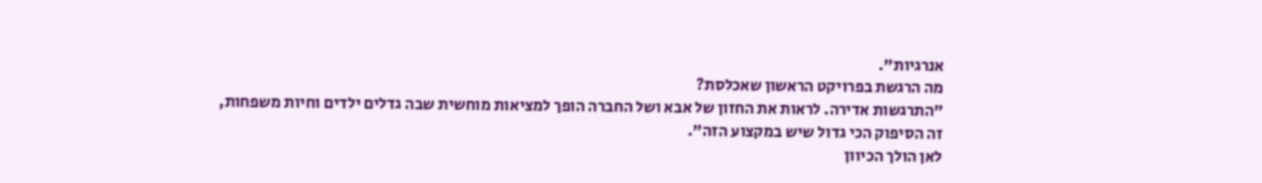אנרגיות".
מה הרגשת בפרויקט הראשון שאכלסת?
"התרגשות אדירה. לראות את החזון של אבא ושל החברה הופך למציאות מוחשית שבה גדלים ילדים וחיות משפחות, זה הסיפוק הכי גדול שיש במקצוע הזה".
לאן הולך הכיוון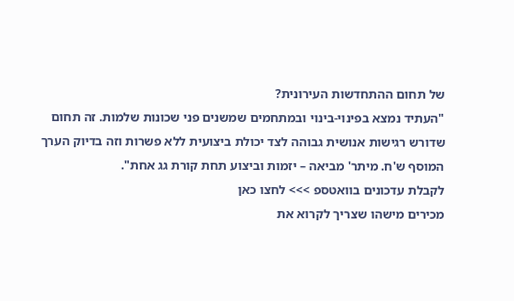של תחום ההתחדשות העירונית?
"העתיד נמצא בפינוי-בינוי ובמתחמים שמשנים פני שכונות שלמות. זה תחום שדורש רגישות אנושית גבוהה לצד יכולת ביצועית ללא פשרות וזה בדיוק הערך המוסף ש'ח. מיתר' מביאה – יזמות וביצוע תחת קורת גג אחת".
לקבלת עדכונים בוואטספ >>> לחצו כאן
מכירים מישהו שצריך לקרוא את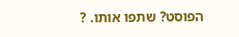הפוסט? שתפו אותו. ?